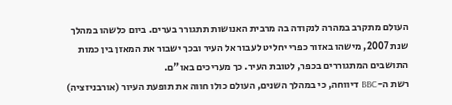העולם מתקרב במהרה לנקודה בה מרבית האנושות תתגורר בערים. ביום כלשהו במהלך שנת 2007, מישהו באזור כפרי יחליט לעבור אל העיר ובכך ישבור את המאזן בין כמות התושבים המתגוררים בכפר, לטובת העיר. כך מעריכים באו"ם.
רשת ה-BBC דיווחה, כי במהלך השנים, העולם כולו חווה את תופעת העיור (אורבניזציה)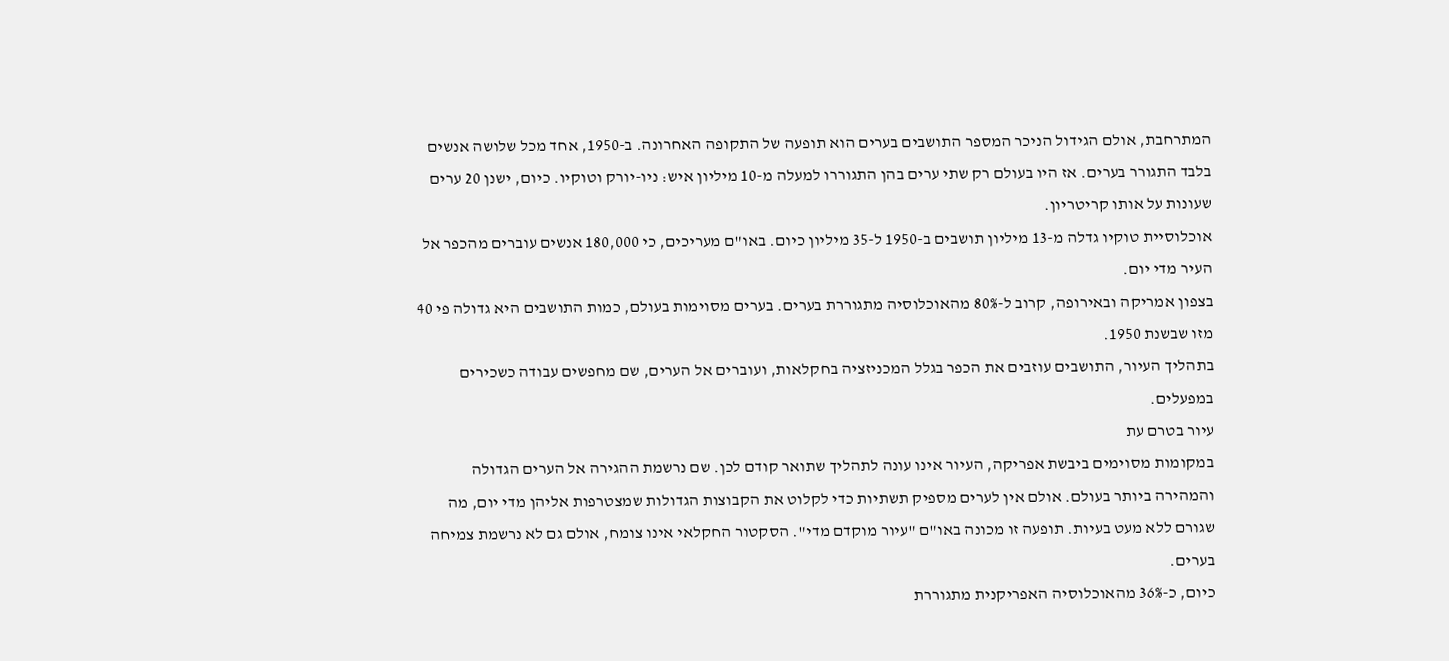המתרחבת, אולם הגידול הניכר המספר התושבים בערים הוא תופעה של התקופה האחרונה. ב-1950, אחד מכל שלושה אנשים בלבד התגורר בערים. אז היו בעולם רק שתי ערים בהן התגוררו למעלה מ-10 מיליון איש: ניו-יורק וטוקיו. כיום, ישנן 20 ערים שעונות על אותו קריטריון.
אוכלוסיית טוקיו גדלה מ-13 מיליון תושבים ב-1950 ל-35 מיליון כיום. באו"ם מעריכים, כי 180,000 אנשים עוברים מהכפר אל העיר מדי יום.
בצפון אמריקה ובאירופה, קרוב ל-80% מהאוכלוסיה מתגוררת בערים. בערים מסוימות בעולם, כמות התושבים היא גדולה פי 40 מזו שבשנת 1950.
בתהליך העיור, התושבים עוזבים את הכפר בגלל המכניזציה בחקלאות, ועוברים אל הערים, שם מחפשים עבודה כשכירים במפעלים.
עיור בטרם עת
במקומות מסוימים ביבשת אפריקה, העיור אינו עונה לתהליך שתואר קודם לכן. שם נרשמת ההגירה אל הערים הגדולה והמהירה ביותר בעולם. אולם אין לערים מספיק תשתיות כדי לקלוט את הקבוצות הגדולות שמצטרפות אליהן מדי יום, מה שגורם ללא מעט בעיות. תופעה זו מכונה באו"ם "עיור מוקדם מדי". הסקטור החקלאי אינו צומח, אולם גם לא נרשמת צמיחה בערים.
כיום, כ-36% מהאוכלוסיה האפריקנית מתגוררת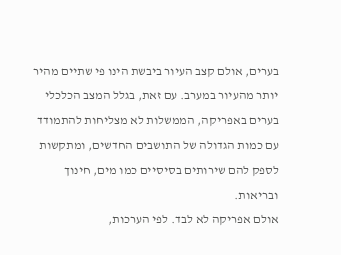בערים, אולם קצב העיור ביבשת הינו פי שתיים מהיר יותר מהעיור במערב. עם זאת, בגלל המצב הכלכלי בערים באפריקה, הממשלות לא מצליחות להתמודד עם כמות הגדולה של התושבים החדשים, ומתקשות לספק להם שירותים בסיסיים כמו מים, חינוך ובריאות.
אולם אפריקה לא לבד. לפי הערכות,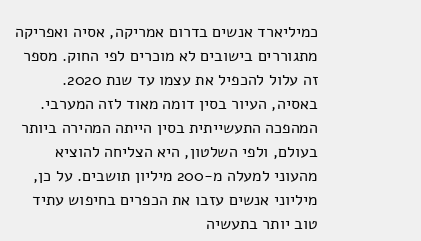כמיליארד אנשים בדרום אמריקה, אסיה ואפריקה מתגוררים בישובים לא מוכרים לפי החוק. מספר זה עלול להכפיל את עצמו עד שנת 2020.
באסיה, העיור בסין דומה מאוד לזה המערבי. המהפכה התעשייתית בסין הייתה המהירה ביותר בעולם, ולפי השלטון, היא הצליחה להוציא מהעוני למעלה מ-200 מיליון תושבים. על כן, מיליוני אנשים עזבו את הכפרים בחיפוש עתיד טוב יותר בתעשיה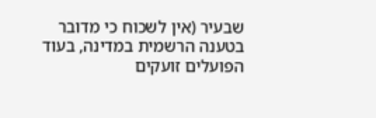שבעיר (אין לשכוח כי מדובר בטענה הרשמית במדינה, בעוד הפועלים זועקים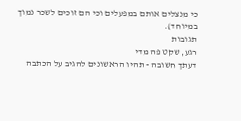כי מנצלים אותם במפעלים וכי הם זוכים לשכר נמוך במיוחד).
תגובות
רגע, שקט פה מדי
דעתך חשובה - תהיו הראשונים להגיב על הכתבה